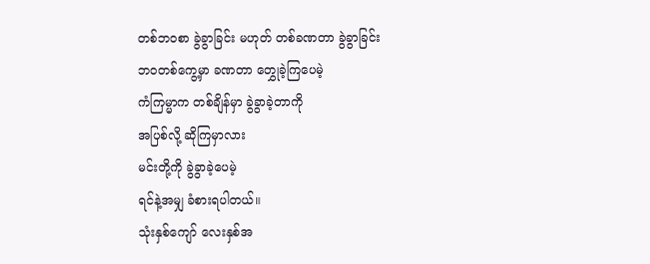တစ်ဘဝစာ ခွဲခွာခြင်း မဟုတ် တစ်ခဏတာ ခွဲခွာခြင်း
ဘဝတစ်ကွေ့မှာ ခဏတာ တွှေုခဲ့ကြပေမဲ့
ကံကြမ္မာက တစ်ချိန်မှာ ခွဲခွာခဲ့တာကို
အပြစ်လို့ ဆိုကြမှာလား
မင်းတို့ကို ခွဲခွာခဲ့ပေမဲ့
ရင်နဲ့အမျှ ခံစားရပါတယ်။
သုံးနှစ်ကျော် လေးနှစ်အ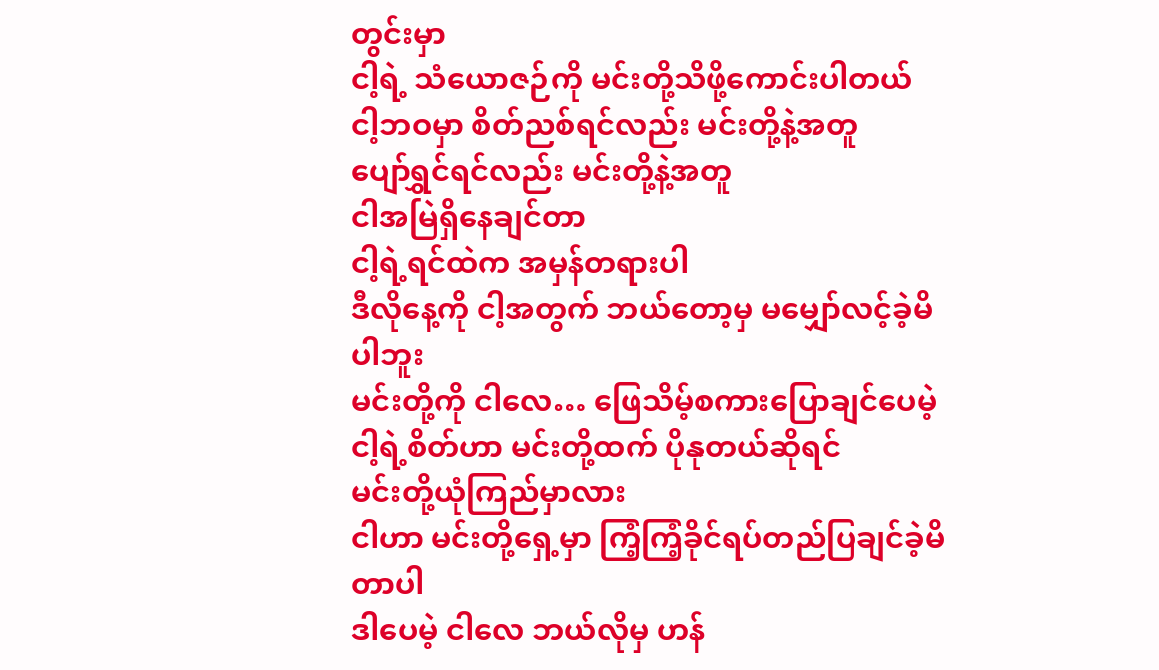တွင်းမှာ
ငါ့ရဲ့ သံယောဇဉ်ကို မင်းတို့သိဖို့ကောင်းပါတယ်
ငါ့ဘဝမှာ စိတ်ညစ်ရင်လည်း မင်းတို့နဲ့အတူ
ပျော်ရွှင်ရင်လည်း မင်းတို့နဲ့အတူ
ငါအမြဲရှိနေချင်တာ
ငါ့ရဲ့ရင်ထဲက အမှန်တရားပါ
ဒီလိုနေ့ကို ငါ့အတွက် ဘယ်တော့မှ မမျှော်လင့်ခဲ့မိပါဘူး
မင်းတို့ကို ငါလေ… ဖြေသိမ့်စကားပြောချင်ပေမဲ့
ငါ့ရဲ့စိတ်ဟာ မင်းတို့ထက် ပိုနုတယ်ဆိုရင်
မင်းတို့ယုံကြည်မှာလား
ငါဟာ မင်းတို့ရှေ့မှာ ကြံ့ကြံ့ခိုင်ရပ်တည်ပြချင်ခဲ့မိတာပါ
ဒါပေမဲ့ ငါလေ ဘယ်လိုမှ ဟန်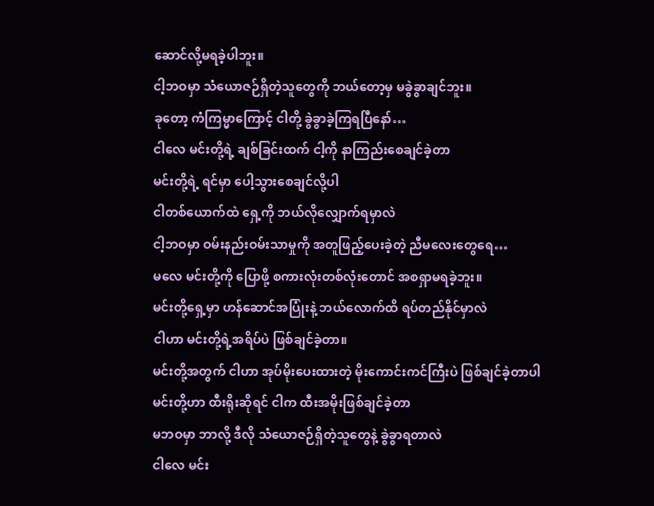ဆောင်လို့မရခဲ့ပါဘူး။
ငါ့ဘဝမှာ သံယောဇဉ်ရှိတဲ့သူတွေကို ဘယ်တော့မှ မခွဲခွာချင်ဘူး။
ခုတော့ ကံကြမ္မာကြောင့် ငါတို့ ခွဲခွာခဲ့ကြရပြီနော်…
ငါလေ မင်းတို့ရဲ့ ချစ်ခြင်းထက် ငါ့ကို နာကြည်းစေချင်ခဲ့တာ
မင်းတို့ရဲ့ ရင်မှာ ပေါ့သွားစေချင်လို့ပါ
ငါတစ်ယောက်ထဲ ရှေ့ကို ဘယ်လိုလျှောက်ရမှာလဲ
ငါ့ဘဝမှာ ဝမ်းနည်းဝမ်းသာမှုကို အတူဖြည့်ပေးခဲ့တဲ့ ညီမလေးတွေရေ…
မလေ မင်းတို့ကို ပြောဖို့ စကားလုံးတစ်လုံးတောင် အစရှာမရခဲ့ဘူး။
မင်းတို့ရှေ့မှာ ဟန်ဆောင်အပြုံးနဲ့ ဘယ်လောက်ထိ ရပ်တည်နိုင်မှာလဲ
ငါဟာ မင်းတို့ရဲ့အရိပ်ပဲ ဖြစ်ချင်ခဲ့တာ။
မင်းတို့အတွက် ငါဟာ အုပ်မိုးပေးထားတဲ့ မိုးကောင်းကင်ကြီးပဲ ဖြစ်ချင်ခဲ့တာပါ
မင်းတို့ဟာ ထီးရိုးဆိုရင် ငါက ထီးအမိုးဖြစ်ချင်ခဲ့တာ
မဘဝမှာ ဘာလို့ ဒီလို သံယောဇဉ်ရှိတဲ့သူတွေနဲ့ ခွဲခွာရတာလဲ
ငါလေ မင်း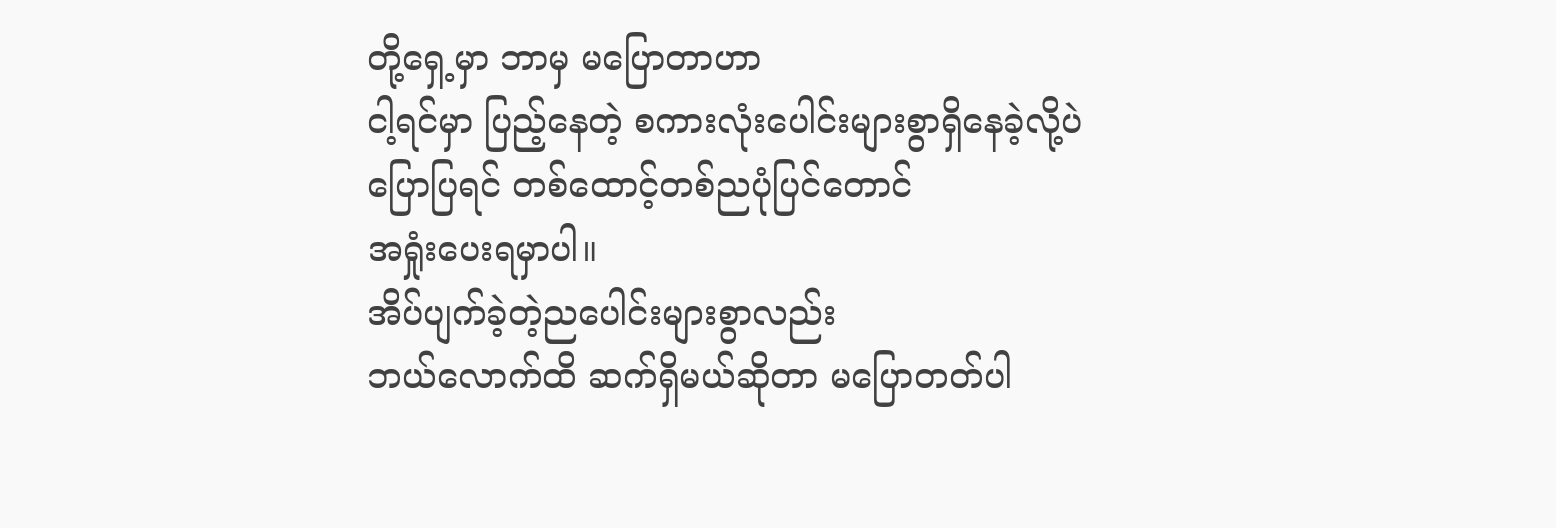တို့ရှေ့မှာ ဘာမှ မပြောတာဟာ
ငါ့ရင်မှာ ပြည့်နေတဲ့ စကားလုံးပေါင်းများစွာရှိနေခဲ့လို့ပဲ
ပြောပြရင် တစ်ထောင့်တစ်ညပုံပြင်တောင်
အရှုံးပေးရမှာပါ။
အိပ်ပျက်ခဲ့တဲ့ညပေါင်းများစွာလည်း
ဘယ်လောက်ထိ ဆက်ရှိမယ်ဆိုတာ မပြောတတ်ပါ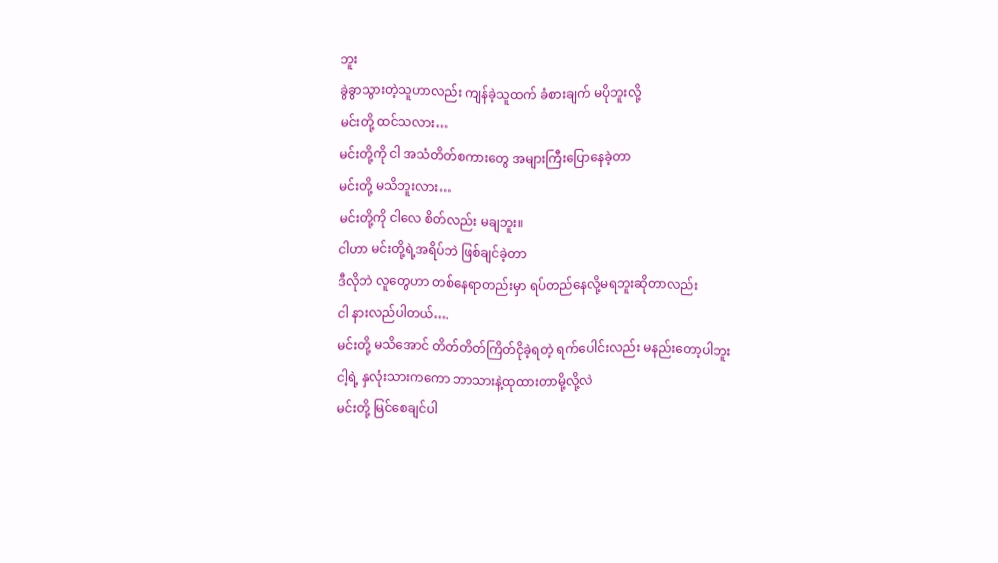ဘူး
ခွဲခွာသွားတဲ့သူဟာလည်း ကျန်ခဲ့သူထက် ခံစားချက် မပိုဘူးလို့
မင်းတို့ ထင်သလား…
မင်းတို့ကို ငါ အသံတိတ်စကားတွေ အများကြီးပြောနေခဲ့တာ
မင်းတို့ မသိဘူးလား…
မင်းတို့ကို ငါလေ စိတ်လည်း မချဘူး။
ငါဟာ မင်းတို့ရဲ့အရိပ်ဘဲ ဖြစ်ချင်ခဲ့တာ
ဒီလိုဘဲ လူတွေဟာ တစ်နေရာတည်းမှာ ရပ်တည်နေလို့မရဘူးဆိုတာလည်း
ငါ နားလည်ပါတယ်….
မင်းတို့ မသိအောင် တိတ်တိတ်ကြိတ်ငိုခဲ့ရတဲ့ ရက်ပေါင်းလည်း မနည်းတော့ပါဘူး
ငါ့ရဲ့ နှလုံးသားကကော ဘာသားနဲ့ထုထားတာမို့လို့လဲ
မင်းတို့ မြင်စေချင်ပါ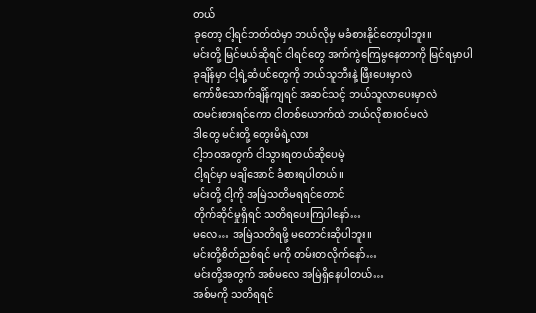တယ်
ခုတော့ ငါ့ရင်ဘတ်ထဲမှာ ဘယ်လိုမှ မခံစားနိုင်တော့ပါဘူး။
မင်းတို့ မြင်မယ်ဆိုရင် ငါရင်တွေ အက်ကွဲကြေမွနေတာကို မြင်ရမှာပါ
ခုချိန်မှာ ငါ့ရဲ့ဆံပင်တွေကို ဘယ်သူဘီးနဲ့ ဖြီးပေးမှာလဲ
ကော်ဖီသောက်ချိန်ကျရင် အဆင်သင့် ဘယ်သူလာပေးမှာလဲ
ထမင်းစားရင်ကော ငါတစ်ယောက်ထဲ ဘယ်လိုစားဝင်မလဲ
ဒါတွေ မင်းတို့ တွေးမိရဲ့လား
ငါ့ဘဝအတွက် ငါသွားရတယ်ဆိုပေမဲ့
ငါ့ရင်မှာ မချိအောင် ခံစားရပါတယ်။
မင်းတို့ ငါ့ကို အမြဲသတိမရရင်တောင်
တိုက်ဆိုင်မှုရှိရင် သတိရပေးကြပါနော်…
မလေ… အမြဲသတိရဖို့ မတောင်းဆိုပါဘူး။
မင်းတို့စိတ်ညစ်ရင် မကို တမ်းတလိုက်နော်…
မင်းတို့အတွက် အစ်မလေ အမြဲရှိနေပါတယ်…
အစ်မကို သတိရရင်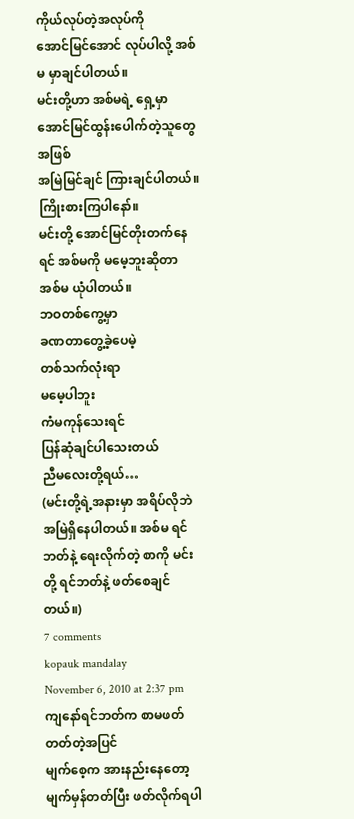ကိုယ်လုပ်တဲ့အလုပ်ကို
အောင်မြင်အောင် လုပ်ပါလို့ အစ်မ မှာချင်ပါတယ်။
မင်းတို့ဟာ အစ်မရဲ့ ရှေ့မှာ အောင်မြင်ထွန်းပေါက်တဲ့သူတွေအဖြစ်
အမြဲမြင်ချင် ကြားချင်ပါတယ်။ ကြိုးစားကြပါနော်။
မင်းတို့ အောင်မြင်တိုးတက်နေရင် အစ်မကို မမေ့ဘူးဆိုတာ
အစ်မ ယုံပါတယ်။
ဘဝတစ်ကွေ့မှာ
ခဏတာတွေ့ခဲ့ပေမဲ့
တစ်သက်လုံးရာ
မမေ့ပါဘူး
ကံမကုန်သေးရင်
ပြန်ဆုံချင်ပါသေးတယ်
ညီမလေးတို့ရယ်…
(မင်းတို့ရဲ့အနားမှာ အရိပ်လိုဘဲ အမြဲရှိနေပါတယ်။ အစ်မ ရင်ဘတ်နဲ့ ရေးလိုက်တဲ့ စာကို မင်းတို့ ရင်ဘတ်နဲ့ ဖတ်စေချင်တယ်။)
7 comments
kopauk mandalay
November 6, 2010 at 2:37 pm
ကျနော်ရင်ဘတ်က စာမဖတ်တတ်တဲ့အပြင်
မျက်စေ့က အားနည်းနေတော့
မျက်မှန်တတ်ပြီး ဖတ်လိုက်ရပါ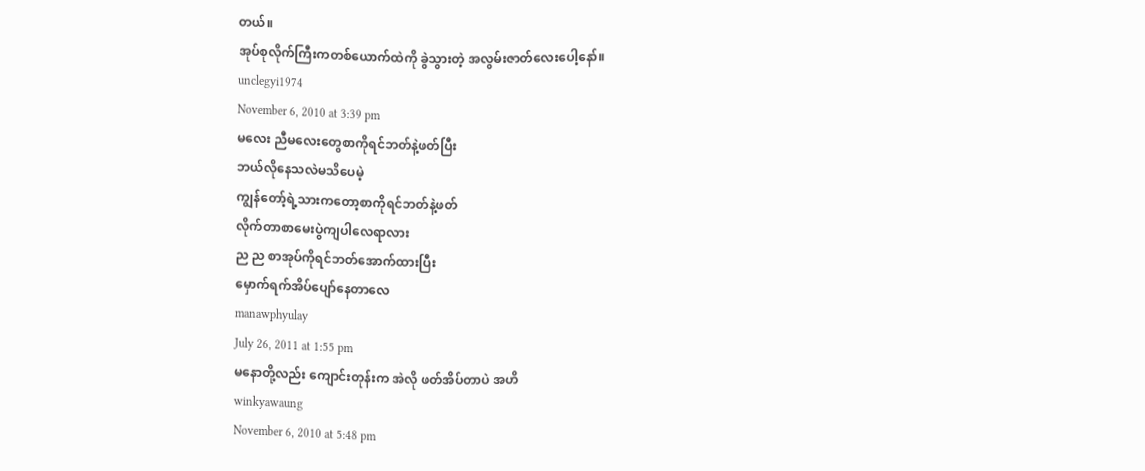တယ်။
အုပ်စုလိုက်ကြီးကတစ်ယောက်ထဲကို ခွဲသွားတဲ့ အလွမ်းဇာတ်လေးပေါ့နော်။
unclegyi1974
November 6, 2010 at 3:39 pm
မလေး ညီမလေးတွေစာကိုရင်ဘတ်နဲ့ဖတ်ပြီး
ဘယ်လိုနေသလဲမသိပေမဲ့
ကျွန်တော့်ရဲ့သားကတော့စာကိုရင်ဘတ်နဲ့ဖတ်
လိုက်တာစာမေးပွဲကျပါလေရာလား
ည ည စာအုပ်ကိုရင်ဘတ်အောက်ထားပြီး
မှောက်ရက်အိပ်ပျော်နေတာလေ
manawphyulay
July 26, 2011 at 1:55 pm
မနောတို့လည်း ကျောင်းတုန်းက အဲလို ဖတ်အိပ်တာပဲ အဟိ
winkyawaung
November 6, 2010 at 5:48 pm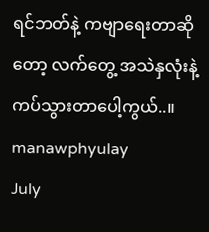ရင်ဘတ်နဲ့ ကဗျာရေးတာဆိုတော့ လက်တွေ့ အသဲနှလုံးနဲ့ ကပ်သွားတာပေါ့ကွယ်..။
manawphyulay
July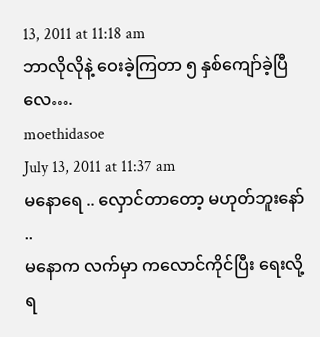13, 2011 at 11:18 am
ဘာလိုလိုနဲ့ ဝေးခဲ့ကြတာ ၅ နှစ်ကျော်ခဲ့ပြီလေ….
moethidasoe
July 13, 2011 at 11:37 am
မနောရေ .. လှောင်တာတော့ မဟုတ်ဘူးနော် ..
မနောက လက်မှာ ကလောင်ကိုင်ပြီး ရေးလို့ရ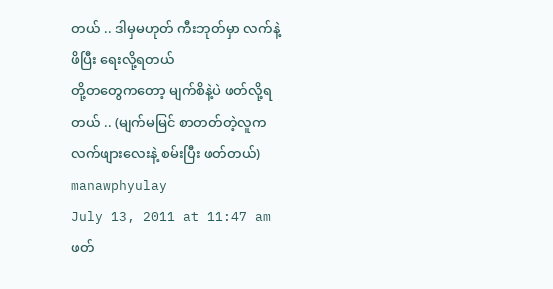တယ် .. ဒါမှမဟုတ် ကီးဘုတ်မှာ လက်နဲ့ ဖိပြီး ရေးလို့ရတယ်
တို့တတွေကတော့ မျက်စိနဲ့ပဲ ဖတ်လို့ရတယ် .. (မျက်မမြင် စာတတ်တဲ့လူက လက်ဖျားလေးနဲ့ စမ်းပြီး ဖတ်တယ်)
manawphyulay
July 13, 2011 at 11:47 am
ဖတ်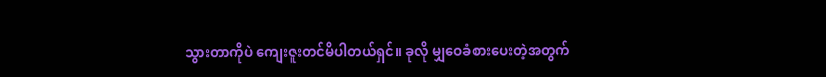သွားတာကိုပဲ ကျေးဇူးတင်မိပါတယ်ရှင်။ ခုလို မျှဝေခံစားပေးတဲ့အတွက်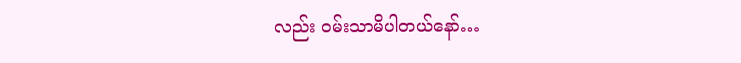လည်း ဝမ်းသာမိပါတယ်နော်…